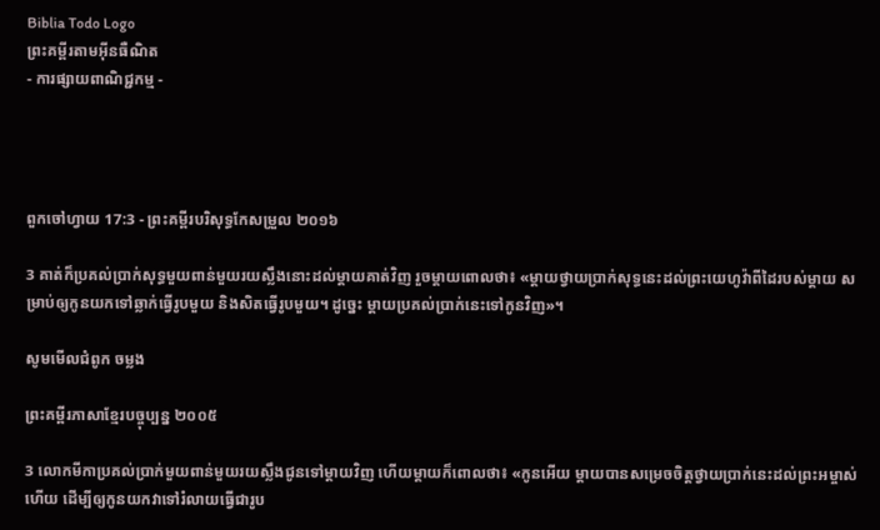Biblia Todo Logo
ព្រះគម្ពីរតាមអ៊ីនធឺណិត
- ការផ្សាយពាណិជ្ជកម្ម -




ពួកចៅ‌ហ្វាយ 17:3 - ព្រះគម្ពីរបរិសុទ្ធកែសម្រួល ២០១៦

3 គាត់ក៏ប្រគល់ប្រាក់សុទ្ធមួយពាន់មួយរយស្លឹងនោះដល់ម្តាយគាត់វិញ រួចម្តាយពោលថា៖ «ម្ដាយថ្វាយប្រាក់សុទ្ធនេះដល់ព្រះ‌យេហូវ៉ាពីដៃរបស់ម្ដាយ សម្រាប់ឲ្យកូនយកទៅឆ្លាក់ធ្វើរូបមួយ និងសិតធ្វើរូបមួយ។ ដូច្នេះ ម្ដាយប្រគល់ប្រាក់នេះទៅកូនវិញ»។

សូមមើលជំពូក ចម្លង

ព្រះគម្ពីរភាសាខ្មែរបច្ចុប្បន្ន ២០០៥

3 លោកមីកាប្រគល់ប្រាក់មួយ‌ពាន់‌មួយរយស្លឹងជូនទៅម្ដាយវិញ ហើយម្ដាយក៏ពោលថា៖ «កូនអើយ ម្ដាយបានសម្រេចចិត្តថ្វាយប្រាក់នេះដល់ព្រះ‌អម្ចាស់ហើយ ដើម្បីឲ្យកូនយកវាទៅរំលាយធ្វើជារូប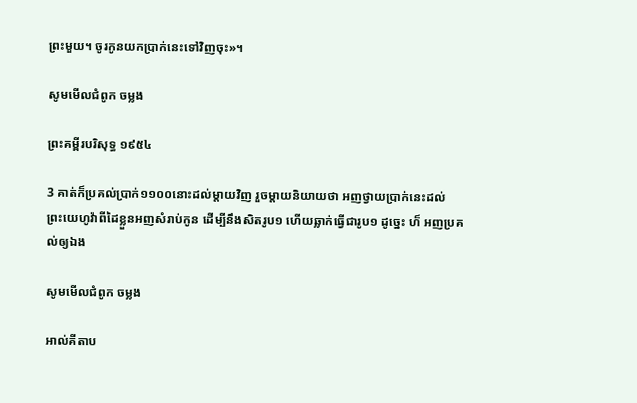ព្រះមួយ។ ចូរកូនយកប្រាក់នេះទៅវិញចុះ»។

សូមមើលជំពូក ចម្លង

ព្រះគម្ពីរបរិសុទ្ធ ១៩៥៤

3 គាត់ក៏ប្រគល់ប្រាក់១១០០នោះដល់ម្តាយវិញ រួចម្តាយនិយាយថា អញថ្វាយប្រាក់នេះដល់ព្រះ‌យេហូវ៉ាពីដៃខ្លួនអញសំរាប់កូន ដើម្បីនឹងសិតរូប១ ហើយឆ្លាក់ធ្វើជារូប១ ដូច្នេះ ហ៏ អញប្រគល់ឲ្យឯង

សូមមើលជំពូក ចម្លង

អាល់គីតាប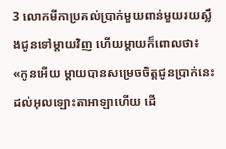3 លោកមីកាប្រគល់ប្រាក់មួយពាន់មួយរយស្លឹងជូនទៅម្តាយវិញ ហើយម្តាយក៏ពោលថា៖ «កូនអើយ ម្តាយបានសម្រេចចិត្តជូនប្រាក់នេះដល់អុលឡោះ‌តាអាឡាហើយ ដើ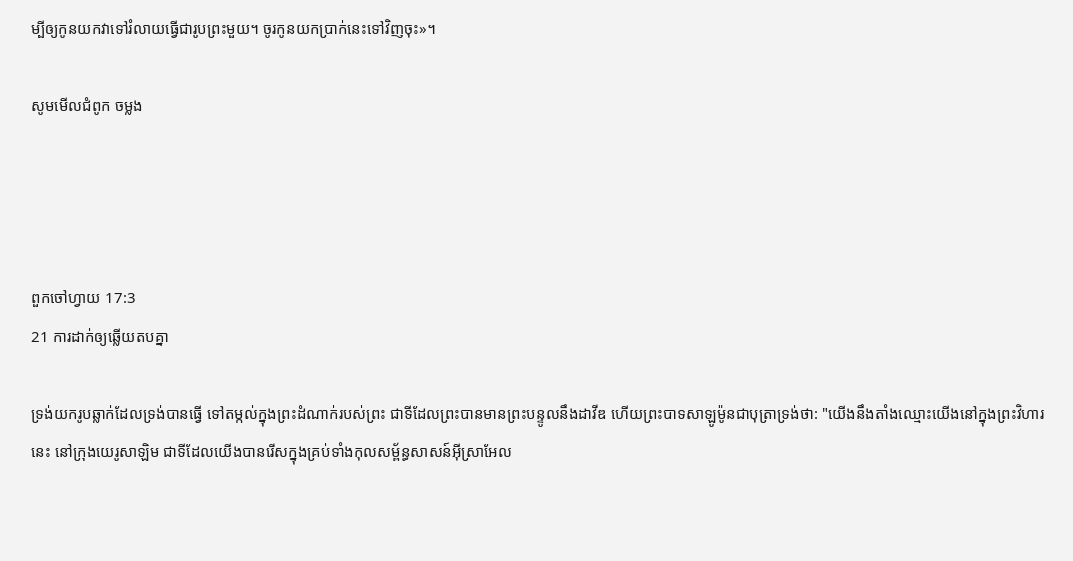ម្បីឲ្យកូនយកវាទៅរំលាយធ្វើជារូបព្រះមួយ។ ចូរកូនយកប្រាក់នេះទៅវិញចុះ»។

សូមមើលជំពូក ចម្លង




ពួកចៅ‌ហ្វាយ 17:3
21 ការដាក់ឲ្យឆ្លើយតបគ្នា

ទ្រង់យករូបឆ្លាក់ដែលទ្រង់បានធ្វើ ទៅតម្កល់ក្នុងព្រះ‌ដំណាក់របស់ព្រះ ជាទីដែលព្រះបានមានព្រះ‌បន្ទូលនឹងដាវីឌ ហើយព្រះបាទសាឡូម៉ូនជាបុត្រាទ្រង់ថា: "យើងនឹងតាំងឈ្មោះយើងនៅក្នុងព្រះ‌វិហារនេះ នៅក្រុងយេរូ‌សាឡិម ជាទីដែលយើងបានរើសក្នុងគ្រប់ទាំងកុល‌សម្ព័ន្ធសាសន៍អ៊ីស្រា‌អែល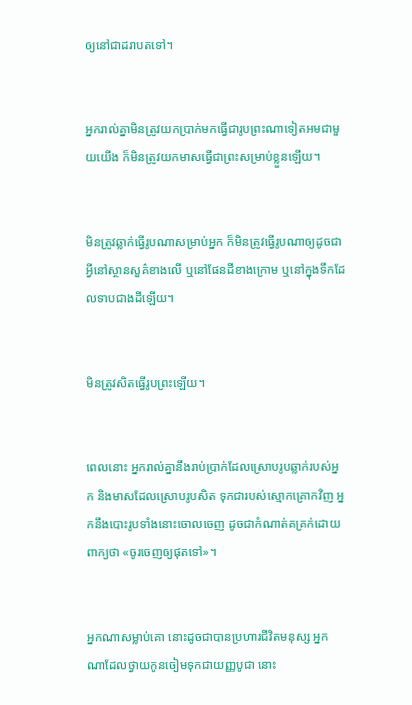ឲ្យនៅជាដរាបតទៅ។


អ្នករាល់គ្នាមិនត្រូវយកប្រាក់មកធ្វើជារូបព្រះណាទៀតអមជា‌មួយយើង ក៏មិនត្រូវយកមាសធ្វើជាព្រះសម្រាប់ខ្លួនឡើយ។


មិនត្រូវឆ្លាក់ធ្វើរូបណាសម្រាប់អ្នក ក៏មិនត្រូវធ្វើរូបណាឲ្យដូចជាអ្វីនៅស្ថាន‌សួគ៌ខាងលើ ឬនៅផែន‌ដីខាងក្រោម ឬនៅក្នុងទឹកដែលទាបជាងដីឡើយ។


មិនត្រូវសិតធ្វើរូបព្រះឡើយ។


ពេលនោះ អ្នករាល់គ្នានឹងរាប់ប្រាក់ដែលស្រោបរូបឆ្លាក់របស់អ្នក និងមាសដែលស្រោបរូបសិត ទុកជារបស់ស្មោក‌គ្រោកវិញ អ្នកនឹងបោះរូបទាំងនោះចោលចេញ ដូចជាកំណាត់គគ្រក់ដោយពាក្យថា «ចូរចេញឲ្យផុតទៅ»។


អ្នកណាសម្លាប់គោ នោះដូចជាបានប្រហារជីវិតមនុស្ស អ្នកណាដែលថ្វាយកូនចៀមទុកជាយញ្ញ‌បូជា នោះ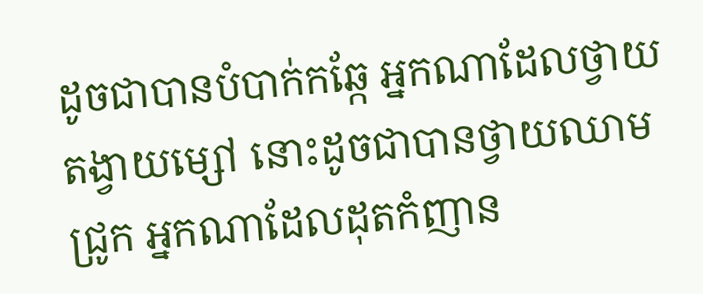ដូចជាបានបំបាក់កឆ្កែ អ្នកណាដែលថ្វាយតង្វាយម្សៅ នោះដូចជាបានថ្វាយឈាមជ្រូក អ្នកណាដែលដុតកំញាន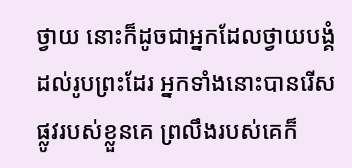ថ្វាយ នោះក៏ដូចជាអ្នកដែលថ្វាយបង្គំដល់រូបព្រះដែរ អ្នកទាំងនោះបានរើសផ្លូវរបស់ខ្លួនគេ ព្រលឹងរបស់គេក៏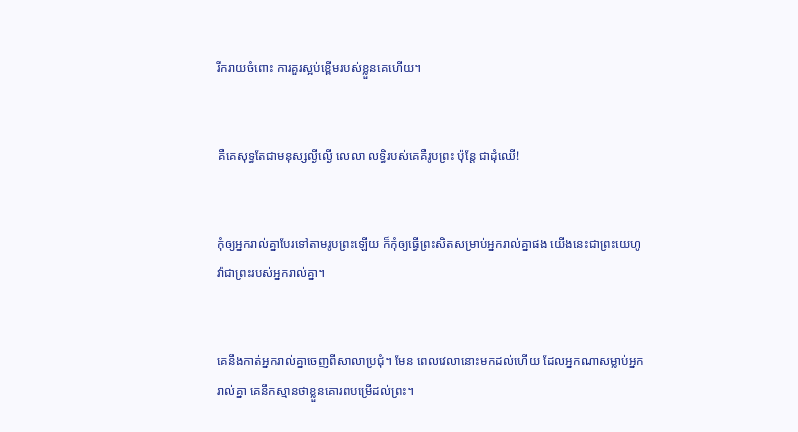រីក‌រាយចំពោះ ការគួរស្អប់ខ្ពើមរបស់ខ្លួនគេហើយ។


គឺគេសុទ្ធតែជាមនុស្សល្ងី‌ល្ងើ លេលា លទ្ធិរបស់គេគឺរូបព្រះ ប៉ុន្តែ ជាដុំឈើ!


កុំឲ្យអ្នករាល់គ្នាបែរទៅតាមរូបព្រះឡើយ ក៏កុំឲ្យធ្វើព្រះសិតសម្រាប់អ្នករាល់គ្នាផង យើងនេះជាព្រះ‌យេហូវ៉ាជាព្រះរបស់អ្នករាល់គ្នា។


គេនឹងកាត់អ្នករាល់គ្នាចេញពីសាលាប្រជុំ។ មែន ពេលវេលានោះមកដល់ហើយ ដែលអ្នកណាសម្លាប់អ្នករាល់គ្នា គេនឹកស្មានថាខ្លួនគោរពបម្រើដល់ព្រះ។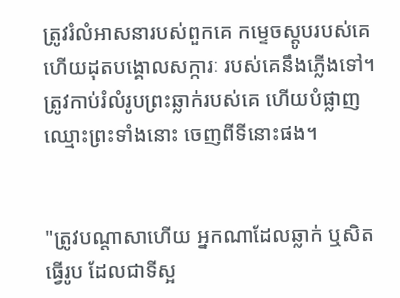ត្រូវរំលំអាសនារបស់ពួក‌គេ កម្ទេចស្ដូបរបស់គេ ហើយដុតបង្គោលសក្ការៈ របស់គេនឹងភ្លើងទៅ។ ត្រូវកាប់រំលំរូបព្រះឆ្លាក់របស់គេ ហើយបំផ្លាញឈ្មោះព្រះទាំងនោះ ចេញពីទីនោះផង។


"ត្រូវបណ្ដា‌សាហើយ អ្នកណាដែលឆ្លាក់ ឬសិតធ្វើរូប ដែលជាទីស្អ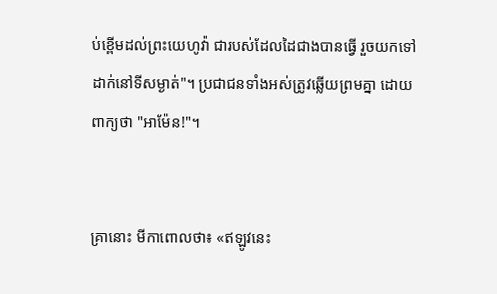ប់ខ្ពើមដល់ព្រះ‌យេហូវ៉ា ជារបស់ដែលដៃជាងបានធ្វើ រួចយកទៅដាក់នៅទីសម្ងាត់"។ ប្រជា‌ជនទាំងអស់ត្រូវឆ្លើយព្រមគ្នា ដោយពាក្យថា "អាម៉ែន!"។


គ្រានោះ មីកាពោលថា៖ «ឥឡូវនេះ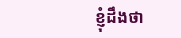ខ្ញុំដឹងថា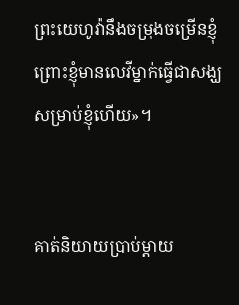ព្រះ‌យេហូវ៉ានឹងចម្រុងចម្រើនខ្ញុំ ព្រោះខ្ញុំមានលេវីម្នាក់ធ្វើជាសង្ឃសម្រាប់ខ្ញុំហើយ»។


គាត់និយាយប្រាប់ម្តាយ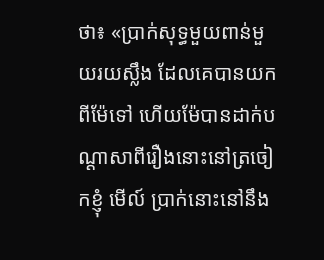ថា៖ «ប្រាក់សុទ្ធមួយពាន់មួយរយស្លឹង ដែលគេបានយកពីម៉ែទៅ ហើយម៉ែបានដាក់បណ្ដា‌សាពីរឿងនោះនៅត្រចៀកខ្ញុំ មើល៍ ប្រាក់នោះនៅនឹង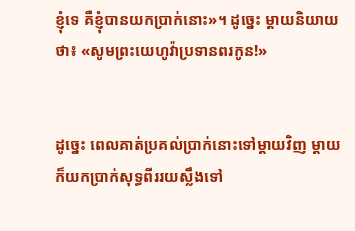ខ្ញុំទេ គឺខ្ញុំបានយកប្រាក់នោះ»។ ដូច្នេះ ម្តាយនិយាយថា៖ «សូមព្រះ‌យេហូវ៉ាប្រទានពរកូន!»


ដូច្នេះ ពេលគាត់ប្រគល់ប្រាក់នោះទៅម្តាយវិញ ម្តាយក៏យកប្រាក់សុទ្ធពីររយស្លឹងទៅ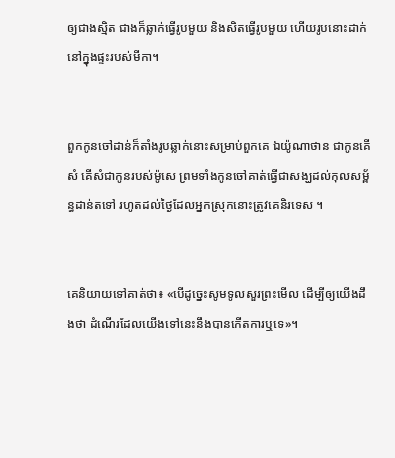ឲ្យជាងស្មិត ជាងក៏ឆ្លាក់ធ្វើរូបមួយ និងសិតធ្វើរូបមួយ ហើយរូបនោះដាក់នៅក្នុងផ្ទះរបស់មីកា។


ពួកកូនចៅដាន់ក៏តាំងរូបឆ្លាក់នោះសម្រាប់ពួកគេ ឯយ៉ូណា‌ថាន ជាកូនគើសំ គើសំជាកូនរបស់ម៉ូ‌សេ ព្រមទាំងកូនចៅគាត់ធ្វើជាសង្ឃដល់កុល‌សម្ព័ន្ធដាន់តទៅ រហូតដល់ថ្ងៃដែលអ្នកស្រុកនោះត្រូវគេនិរទេស ។


គេនិយាយទៅគាត់ថា៖ «បើដូច្នេះសូមទូលសួរព្រះមើល ដើម្បីឲ្យយើងដឹងថា ដំណើរដែលយើងទៅនេះនឹងបានកើតការឬទេ»។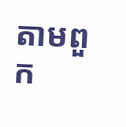តាមពួក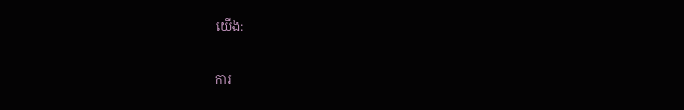យើង:

ការ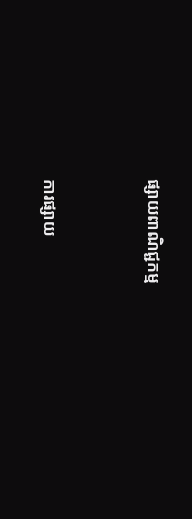ផ្សាយពាណិជ្ជកម្ម


ការផ្សាយ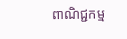ពាណិជ្ជកម្ម